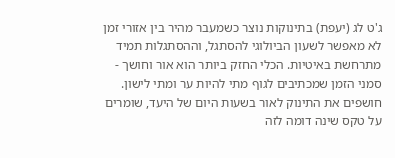ג'ט לג (יעפת) בתינוקות נוצר כשמעבר מהיר בין אזורי זמן לא מאפשר לשעון הביולוגי להסתגל, וההסתגלות תמיד מתרחשת באיטיות. הכלי החזק ביותר הוא אור וחושך - סמני הזמן שמכתיבים לגוף מתי להיות ער ומתי לישון. חושפים את התינוק לאור בשעות היום של היעד, שומרים על טקס שינה דומה לזה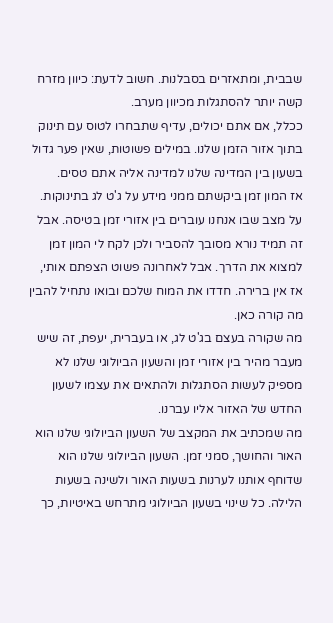שבבית, ומתאזרים בסבלנות. חשוב לדעת: כיוון מזרח קשה יותר להסתגלות מכיוון מערב.
ככלל, אם אתם יכולים, עדיף שתבחרו לטוס עם תינוק בתוך אזור הזמן שלנו. במילים פשוטות, שאין פער גדול בשעון בין המדינה שלנו למדינה אליה אתם טסים.
אז המון זמן ביקשתם ממני מידע על ג'ט לג בתינוקות. על מצב שבו אנחנו עוברים בין אזורי זמן בטיסה. אבל זה תמיד נורא מסובך להסביר ולכן לקח לי המון זמן למצוא את הדרך. אבל לאחרונה פשוט הצפתם אותי, אז אין ברירה. חדדו את המוח שלכם ובואו נתחיל להבין מה קורה כאן.
מה שקורה בעצם בג'ט לג, או בעברית, יעפת, זה שיש מעבר מהיר בין אזורי זמן והשעון הביולוגי שלנו לא מספיק לעשות הסתגלות ולהתאים את עצמו לשעון החדש של האזור אליו עברנו.
מה שמכתיב את המקצב של השעון הביולוגי שלנו הוא האור והחושך, סמני זמן. השעון הביולוגי שלנו הוא שדוחף אותנו לערנות בשעות האור ולשינה בשעות הלילה. כל שינוי בשעון הביולוגי מתרחש באיטיות, כך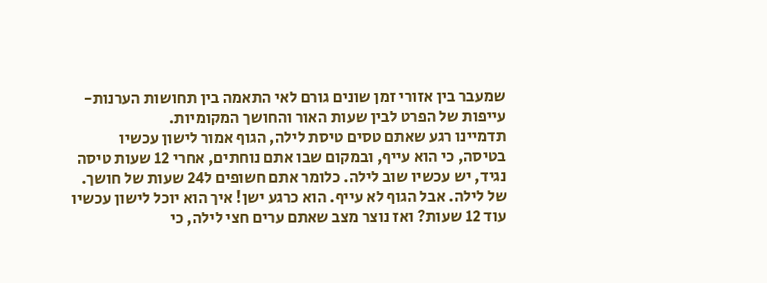שמעבר בין אזורי זמן שונים גורם לאי התאמה בין תחושות הערנות-עייפות של הפרט לבין שעות האור והחושך המקומיות.
תדמיינו רגע שאתם טסים טיסת לילה, הגוף אמור לישון עכשיו בטיסה, כי הוא עייף, ובמקום שבו אתם נוחתים, אחרי 12 שעות טיסה נגיד, יש עכשיו שוב לילה. כלומר אתם חשופים ל24 שעות של חושך. של לילה. אבל הגוף לא עייף. הוא כרגע ישן! איך הוא יוכל לישון עכשיו עוד 12 שעות? ואז נוצר מצב שאתם ערים חצי לילה, כי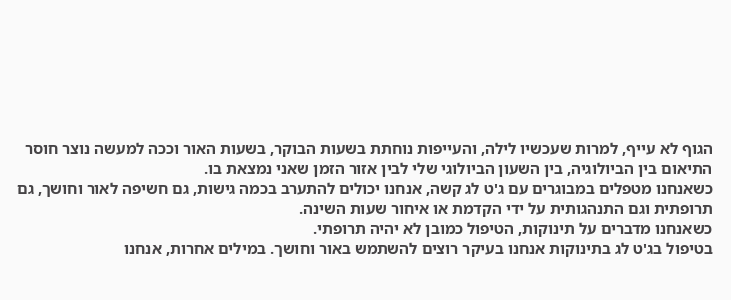הגוף לא עייף, למרות שעכשיו לילה, והעייפות נוחתת בשעות הבוקר, בשעות האור וככה למעשה נוצר חוסר התיאום בין הביולוגיה, בין השעון הביולוגי שלי לבין אזור הזמן שאני נמצאת בו.
כשאנחנו מטפלים במבוגרים עם ג'ט לג קשה, אנחנו יכולים להתערב בכמה גישות, גם חשיפה לאור וחושך, גם תרופתית וגם התנהגותית על ידי הקדמת או איחור שעות השינה.
כשאנחנו מדברים על תינוקות, הטיפול כמובן לא יהיה תרופתי.
בטיפול בג'ט לג בתינוקות אנחנו בעיקר רוצים להשתמש באור וחושך. במילים אחרות, אנחנו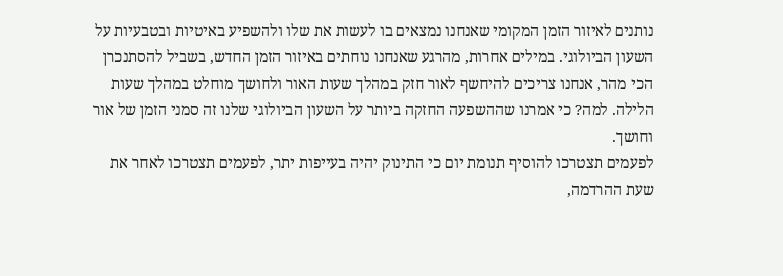נותנים לאיזור הזמן המקומי שאנחנו נמצאים בו לעשות את שלו ולהשפיע באיטיות ובטבעיות על השעון הביולוגי. במילים אחרות, מהרגע שאנחנו נוחתים באיזור הזמן החדש, בשביל להסתנכרן הכי מהר, אנחנו צריכים להיחשף לאור חזק במהלך שעות האור ולחושך מוחלט במהלך שעות הלילה. למה? כי אמרנו שההשפעה החזקה ביותר על השעון הביולוגי שלנו זה סמני הזמן של אור וחושך.
לפעמים תצטרכו להוסיף תנומת יום כי התינוק יהיה בעייפות יתר, לפעמים תצטרכו לאחר את שעת ההרדמה,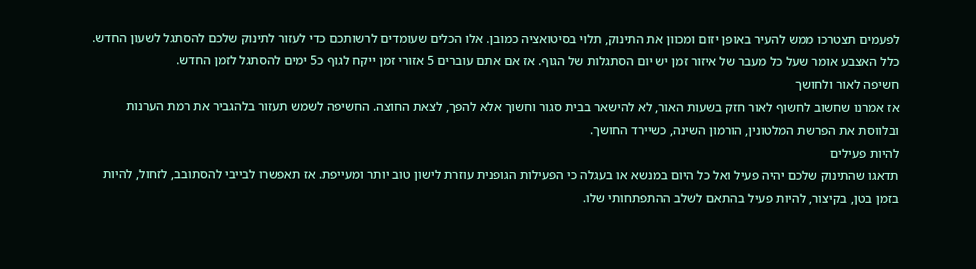לפעמים תצטרכו ממש להעיר באופן יזום ומכוון את התינוק, תלוי בסיטואציה כמובן. אלו הכלים שעומדים לרשותכם כדי לעזור לתינוק שלכם להסתגל לשעון החדש.
כלל האצבע אומר שעל כל מעבר של איזור זמן יש יום הסתגלות של הגוף. אז אם אתם עוברים 5 אזורי זמן ייקח לגוף כ5 ימים להסתגל לזמן החדש.
חשיפה לאור ולחושך
אז אמרנו שחשוב לחשוף לאור חזק בשעות האור, לא להישאר בבית סגור וחשוך אלא להפך, לצאת החוצה. החשיפה לשמש תעזור בלהגביר את רמת הערנות ובלווסת את הפרשת המלטונין, הורמון השינה, כשיירד החושך.
להיות פעילים
תדאגו שהתינוק שלכם יהיה פעיל ואל כל היום במנשא או בעגלה כי הפעילות הגופנית עוזרת לישון טוב יותר ומעייפת. אז תאפשרו לבייבי להסתובב, לזחול, להיות בזמן בטן, בקיצור, להיות פעיל בהתאם לשלב ההתפתחותי שלו.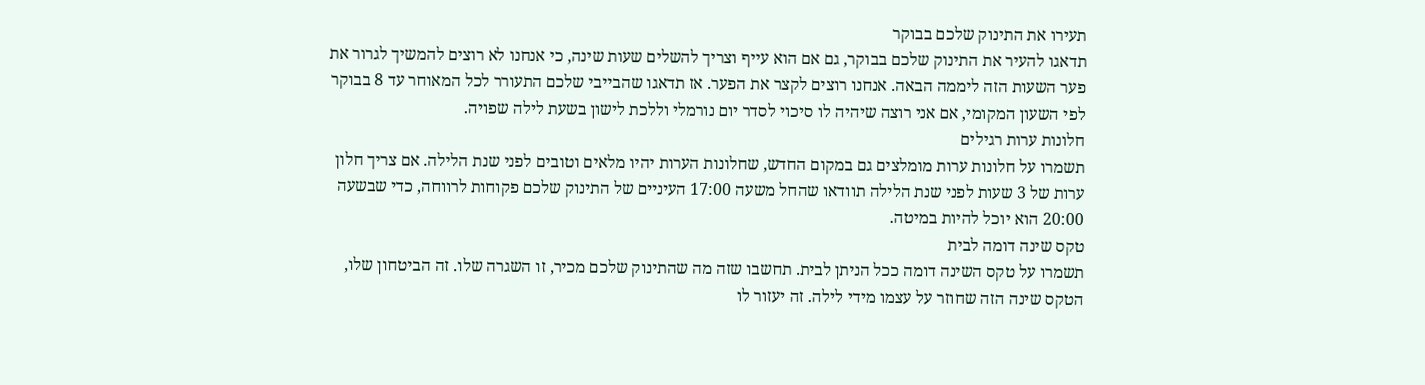תעירו את התינוק שלכם בבוקר
תדאגו להעיר את התינוק שלכם בבוקר, גם אם הוא עייף וצריך להשלים שעות שינה, כי אנחנו לא רוצים להמשיך לגרור את פער השעות הזה ליממה הבאה. אנחנו רוצים לקצר את הפער. אז תדאגו שהבייבי שלכם התעורר לכל המאוחר עד 8 בבוקר לפי השעון המקומי, אם אני רוצה שיהיה לו סיכוי לסדר יום נורמלי וללכת לישון בשעת לילה שפויה.
חלונות ערות רגילים
תשמרו על חלונות ערות מומלצים גם במקום החדש, שחלונות הערות יהיו מלאים וטובים לפני שנת הלילה. אם צריך חלון ערות של 3 שעות לפני שנת הלילה תוודאו שהחל משעה 17:00 העיניים של התינוק שלכם פקוחות לרווחה, כדי שבשעה 20:00 הוא יוכל להיות במיטה.
טקס שינה דומה לבית
תשמרו על טקס השינה דומה ככל הניתן לבית. תחשבו שזה מה שהתינוק שלכם מכיר, זו השגרה שלו. זה הביטחון שלו, הטקס שינה הזה שחוזר על עצמו מידי לילה. זה יעזור לו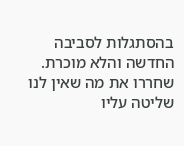בהסתגלות לסביבה החדשה והלא מוכרת.
שחררו את מה שאין לנו שליטה עליו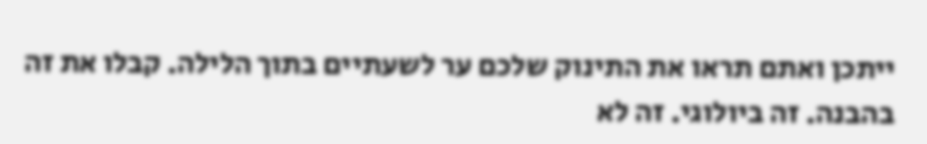ייתכן ואתם תראו את התינוק שלכם ער לשעתיים בתוך הלילה. קבלו את זה בהבנה. זה ביולוגי. זה לא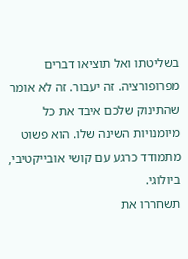בשליטתו ואל תוציאו דברים מפרופורציה. זה יעבור. זה לא אומר שהתינוק שלכם איבד את כל מיומנויות השינה שלו. הוא פשוט מתמודד כרגע עם קושי אובייקטיבי, ביולוגי.
תשחררו את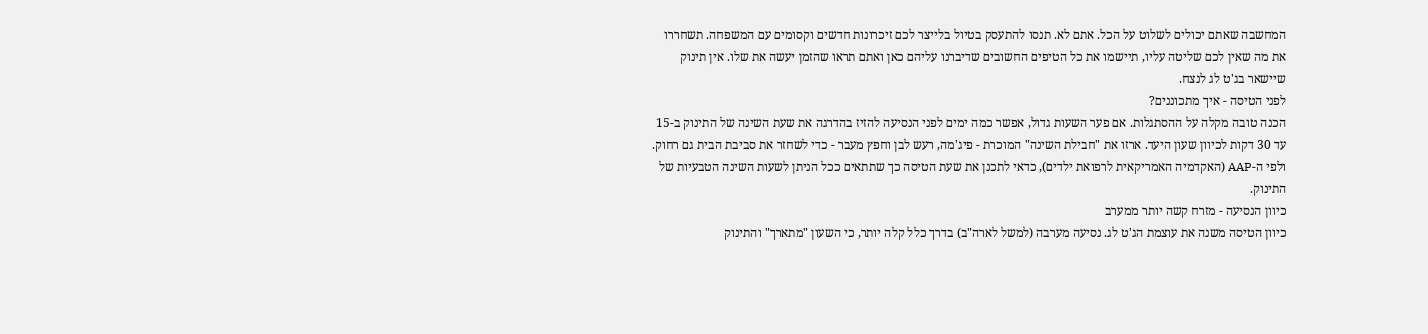המחשבה שאתם יכולים לשלוט על הכל. אתם לא. תנסו להתעסק בטיול בלייצר לכם זיכרונות חדשים וקסומים עם המשפחה. תשחררו את מה שאין לכם שליטה עליו, תיישמו את כל הטיפים החשובים שדיברנו עליהם כאן ואתם תראו שהזמן יעשה את שלו. אין תינוק שיישאר בג'ט לג לנצח.
לפני הטיסה - איך מתכוננים?
הכנה טובה מקלה על ההסתגלות. אם פער השעות גדול, אפשר כמה ימים לפני הנסיעה להזיז בהדרגה את שעת השינה של התינוק ב-15 עד 30 דקות לכיוון שעון היעד. ארזו את "חבילת השינה" המוכרת - פיג'מה, רעש לבן וחפץ מעבר - כדי לשחזר את סביבת הבית גם רחוק. ולפי ה-AAP (האקדמיה האמריקאית לרפואת ילדים), כדאי לתכנן את שעת הטיסה כך שתתאים ככל הניתן לשעות השינה הטבעיות של התינוק.
כיוון הנסיעה - מזרח קשה יותר ממערב
כיוון הטיסה משנה את עוצמת הג'ט לג. נסיעה מערבה (למשל לארה"ב) בדרך כלל קלה יותר, כי השעון "מתארך" והתינוק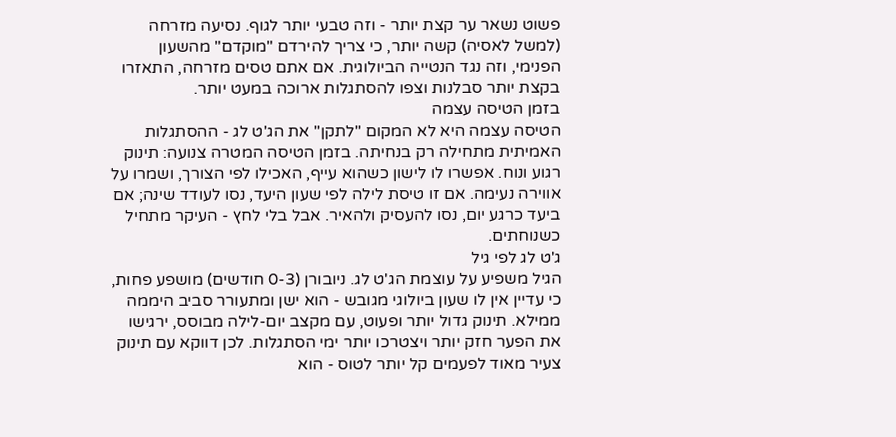פשוט נשאר ער קצת יותר - וזה טבעי יותר לגוף. נסיעה מזרחה (למשל לאסיה) קשה יותר, כי צריך להירדם "מוקדם" מהשעון הפנימי, וזה נגד הנטייה הביולוגית. אם אתם טסים מזרחה, התאזרו בקצת יותר סבלנות וצפו להסתגלות ארוכה במעט יותר.
בזמן הטיסה עצמה
הטיסה עצמה היא לא המקום "לתקן" את הג'ט לג - ההסתגלות האמיתית מתחילה רק בנחיתה. בזמן הטיסה המטרה צנועה: תינוק רגוע ונוח. אפשרו לו לישון כשהוא עייף, האכילו לפי הצורך, ושמרו על אווירה נעימה. אם זו טיסת לילה לפי שעון היעד, נסו לעודד שינה; אם ביעד כרגע יום, נסו להעסיק ולהאיר. אבל בלי לחץ - העיקר מתחיל כשנוחתים.
ג'ט לג לפי גיל
הגיל משפיע על עוצמת הג'ט לג. ניובורן (0-3 חודשים) מושפע פחות, כי עדיין אין לו שעון ביולוגי מגובש - הוא ישן ומתעורר סביב היממה ממילא. תינוק גדול יותר ופעוט, עם מקצב יום-לילה מבוסס, ירגישו את הפער חזק יותר ויצטרכו יותר ימי הסתגלות. לכן דווקא עם תינוק צעיר מאוד לפעמים קל יותר לטוס - הוא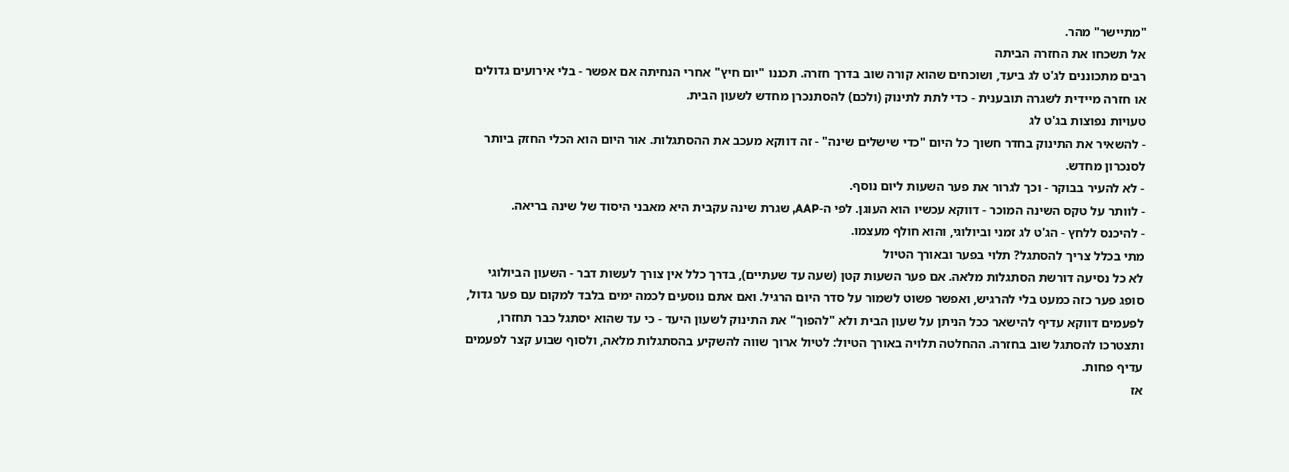"מתיישר" מהר.
אל תשכחו את החזרה הביתה
רבים מתכוננים לג'ט לג ביעד, ושוכחים שהוא קורה שוב בדרך חזרה. תכננו "יום חיץ" אחרי הנחיתה אם אפשר - בלי אירועים גדולים או חזרה מיידית לשגרה תובענית - כדי לתת לתינוק (ולכם) להסתנכרן מחדש לשעון הבית.
טעויות נפוצות בג'ט לג
- להשאיר את התינוק בחדר חשוך כל היום "כדי שישלים שינה" - זה דווקא מעכב את ההסתגלות. אור היום הוא הכלי החזק ביותר לסנכרון מחדש.
- לא להעיר בבוקר - וכך לגרור את פער השעות ליום נוסף.
- לוותר על טקס השינה המוכר - דווקא עכשיו הוא העוגן. לפי ה-AAP, שגרת שינה עקבית היא מאבני היסוד של שינה בריאה.
- להיכנס ללחץ - הג'ט לג זמני וביולוגי, והוא חולף מעצמו.
מתי בכלל צריך להסתגל? תלוי בפער ובאורך הטיול
לא כל נסיעה דורשת הסתגלות מלאה. אם פער השעות קטן (שעה עד שעתיים), בדרך כלל אין צורך לעשות דבר - השעון הביולוגי סופג פער כזה כמעט בלי להרגיש, ואפשר פשוט לשמור על סדר היום הרגיל. ואם אתם נוסעים לכמה ימים בלבד למקום עם פער גדול, לפעמים דווקא עדיף להישאר ככל הניתן על שעון הבית ולא "להפוך" את התינוק לשעון היעד - כי עד שהוא יסתגל כבר תחזרו, ותצטרכו להסתגל שוב בחזרה. ההחלטה תלויה באורך הטיול: לטיול ארוך שווה להשקיע בהסתגלות מלאה, ולסוף שבוע קצר לפעמים עדיף פחות.
אז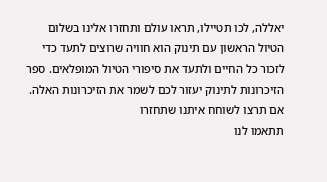יאללה, לכו תטיילו, תראו עולם ותחזרו אלינו בשלום
הטיול הראשון עם תינוק הוא חוויה שרוצים לתעד כדי לזכור כל החיים ולתעד את סיפורי הטיול המופלאים. ספר הזיכרונות לתינוק יעזור לכם לשמר את הזיכרונות האלה.
אם תרצו לשוחח איתנו שתחזרו
תתאמו לנו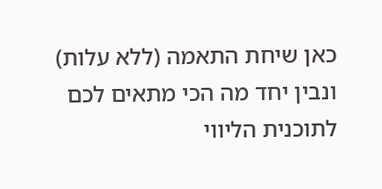כאן שיחת התאמה (ללא עלות) ונבין יחד מה הכי מתאים לכם
לתוכנית הליווי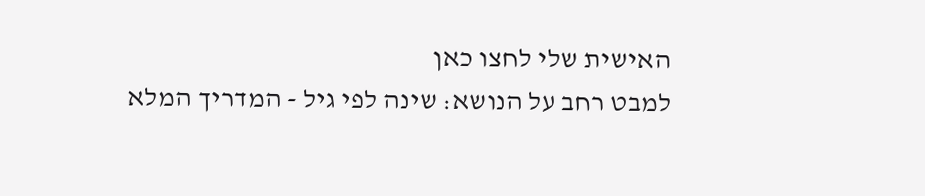האישית שלי לחצו כאן
למבט רחב על הנושא: שינה לפי גיל - המדריך המלא